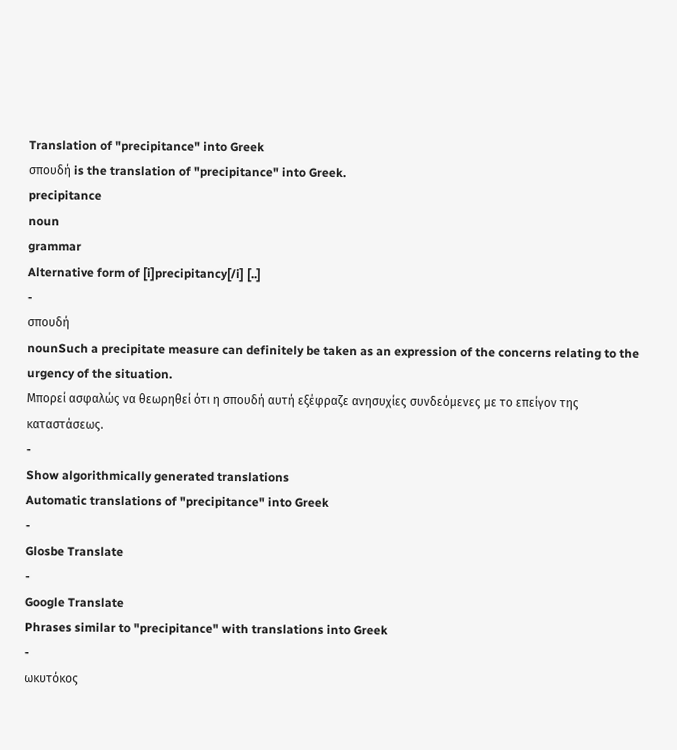Translation of "precipitance" into Greek
σπουδή is the translation of "precipitance" into Greek.
precipitance
noun
grammar
Alternative form of [i]precipitancy[/i] [..]
-
σπουδή
nounSuch a precipitate measure can definitely be taken as an expression of the concerns relating to the urgency of the situation.
Μπορεί ασφαλώς να θεωρηθεί ότι η σπουδή αυτή εξέφραζε ανησυχίες συνδεόμενες με το επείγον της καταστάσεως.
-
Show algorithmically generated translations
Automatic translations of "precipitance" into Greek
-
Glosbe Translate
-
Google Translate
Phrases similar to "precipitance" with translations into Greek
-
ωκυτόκος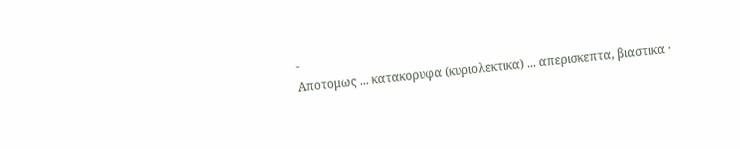-
Αποτομως ... κατακορυφα (κυριολεκτικα) ... απερισκεπτα, βιαστικα ·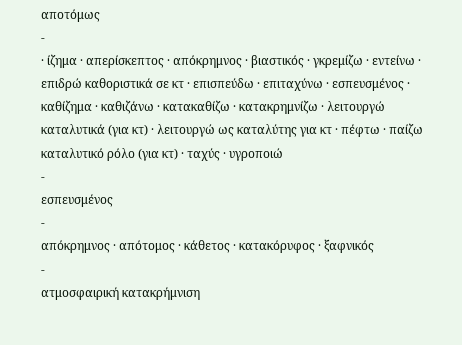αποτόμως
-
· ίζημα · απερίσκεπτος · απόκρημνος · βιαστικός · γκρεμίζω · εντείνω · επιδρώ καθοριστικά σε κτ · επισπεύδω · επιταχύνω · εσπευσμένος · καθίζημα · καθιζάνω · κατακαθίζω · κατακρημνίζω · λειτουργώ καταλυτικά (για κτ) · λειτουργώ ως καταλύτης για κτ · πέφτω · παίζω καταλυτικό ρόλο (για κτ) · ταχύς · υγροποιώ
-
εσπευσμένος
-
απόκρημνος · απότομος · κάθετος · κατακόρυφος · ξαφνικός
-
ατμοσφαιρική κατακρήμνιση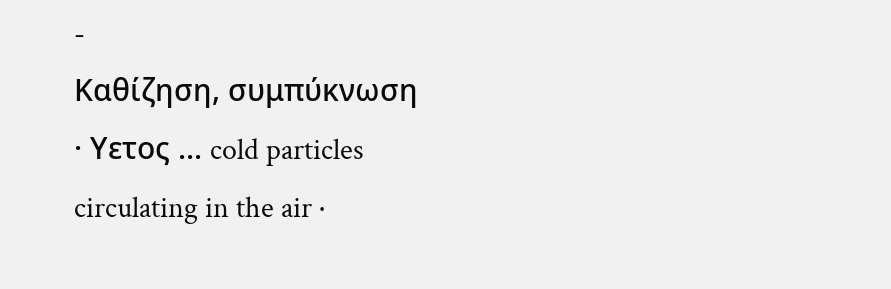-
Καθίζηση, συμπύκνωση · Υετος ... cold particles circulating in the air ·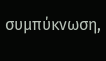συμπύκνωση,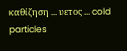καθίζηση ... υετος ... cold particles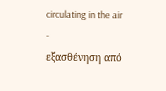circulating in the air
-
εξασθένηση από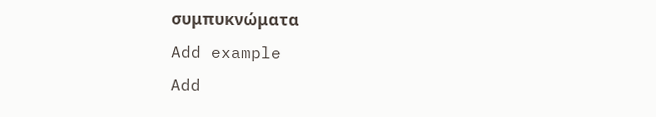συμπυκνώματα
Add example
Add